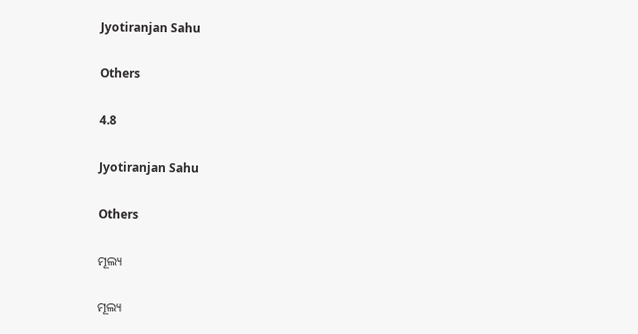Jyotiranjan Sahu

Others

4.8

Jyotiranjan Sahu

Others

ମୂଲ୍ୟ

ମୂଲ୍ୟ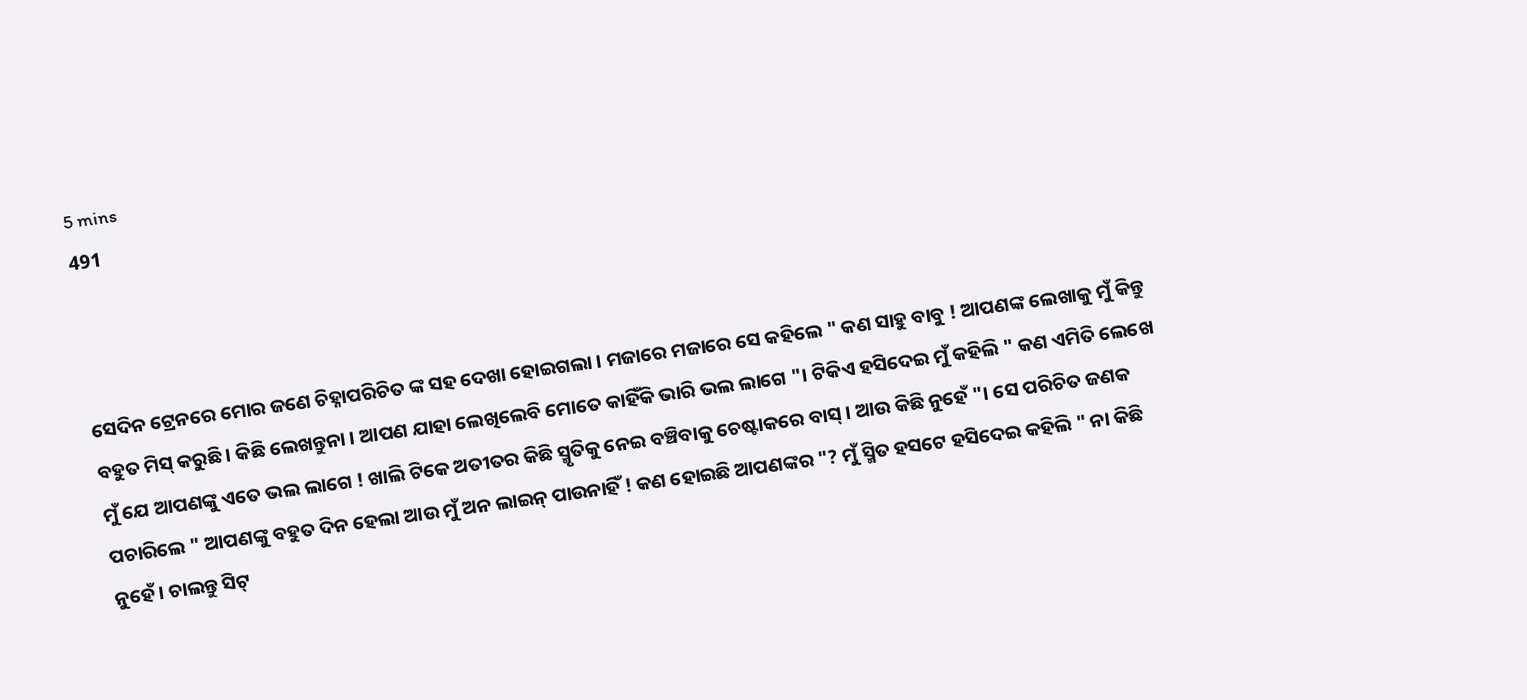5 mins
491



ସେଦିନ ଟ୍ରେନରେ ମୋର ଜଣେ ଚିହ୍ନାପରିଚିତ ଙ୍କ ସହ ଦେଖା ହୋଇଗଲା । ମଜାରେ ମଜାରେ ସେ କହିଲେ " କଣ ସାହୁ ବାବୁ ! ଆପଣଙ୍କ ଲେଖାକୁ ମୁଁ କିନ୍ତୁ ବହୁତ ମିସ୍ କରୁଛି । କିଛି ଲେଖନ୍ତୁନା । ଆପଣ ଯାହା ଲେଖିଲେବି ମୋତେ କାହିଁକି ଭାରି ଭଲ ଲାଗେ "। ଟିକିଏ ହସିଦେଇ ମୁଁ କହିଲି " କଣ ଏମିତି ଲେଖେ ମୁଁ ଯେ ଆପଣଙ୍କୁ ଏତେ ଭଲ ଲାଗେ ! ଖାଲି ଟିକେ ଅତୀତର କିଛି ସ୍ମୃତିକୁ ନେଇ ବଞ୍ଚିବାକୁ ଚେଷ୍ଟାକରେ ବାସ୍ । ଆଉ କିଛି ନୁହେଁ "। ସେ ପରିଚିତ ଜଣକ ପଚାରିଲେ " ଆପଣଙ୍କୁ ବହୁତ ଦିନ ହେଲା ଆଉ ମୁଁ ଅନ ଲାଇନ୍ ପାଉନାହିଁ ! କଣ ହୋଇଛି ଆପଣଙ୍କର "? ମୁଁ ସ୍ମିତ ହସଟେ ହସିଦେଇ କହିଲି " ନା କିଛି ନୁହେଁ । ଚାଲନ୍ତୁ ସିଟ୍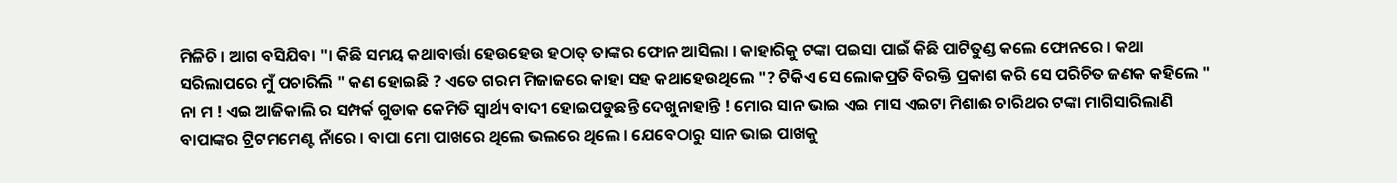ମିଳିଚି । ଆଗ ବସିଯିବା "। କିଛି ସମୟ କଥାବାର୍ତ୍ତା ହେଉହେଉ ହଠାତ୍ ତାଙ୍କର ଫୋନ ଆସିଲା । କାହାରିକୁ ଟଙ୍କା ପଇସା ପାଇଁ କିଛି ପାଟିତୁଣ୍ଡ କଲେ ଫୋନରେ । କଥା ସରିଲାପରେ ମୁଁ ପଚାରିଲି " କଣ ହୋଇଛି ? ଏତେ ଗରମ ମିଜାଜରେ କାହା ସହ କଥାହେଉଥିଲେ "? ଟିକିଏ ସେ ଲୋକପ୍ରତି ବିରକ୍ତି ପ୍ରକାଶ କରି ସେ ପରିଚିତ ଜଣକ କହିଲେ " ନା ମ ! ଏଇ ଆଜିକାଲି ର ସମ୍ପର୍କ ଗୁଡାକ କେମିତି ସ୍ବାର୍ଥ୍ୟ ବାଦୀ ହୋଇପଡୁଛନ୍ତି ଦେଖୁନାହାନ୍ତି ! ମୋର ସାନ ଭାଇ ଏଇ ମାସ ଏଇଟା ମିଶାଈ ଚାରିଥର ଟଙ୍କା ମାଗିସାରିଲାଣି ବାପାଙ୍କର ଟ୍ରିଟମମେଣ୍ଟ ନାଁରେ । ବାପା ମୋ ପାଖରେ ଥିଲେ ଭଲରେ ଥିଲେ । ଯେବେଠାରୁ ସାନ ଭାଇ ପାଖକୁ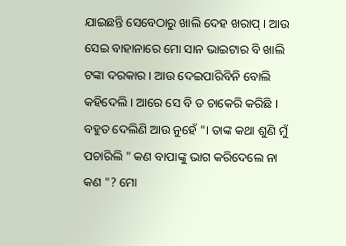ଯାଇଛନ୍ତି ସେବେଠାରୁ ଖାଲି ଦେହ ଖରାପ୍ । ଆଉ ସେଇ ବାହାନାରେ ମୋ ସାନ ଭାଇଟାର ବି ଖାଲି ଟଙ୍କା ଦରକାର । ଆଉ ଦେଇପାରିବିନି ବୋଲି କହିଦେଲି । ଆରେ ସେ ବି ତ ଚାକେରି କରିଛି । ବହୁତ ଦେଲିଣି ଆଉ ନୁହେଁ "। ତାଙ୍କ କଥା ଶୁଣି ମୁଁ ପଚାରିଲି " କଣ ବାପାଙ୍କୁ ଭାଗ କରିଦେଲେ ନା କଣ "? ମୋ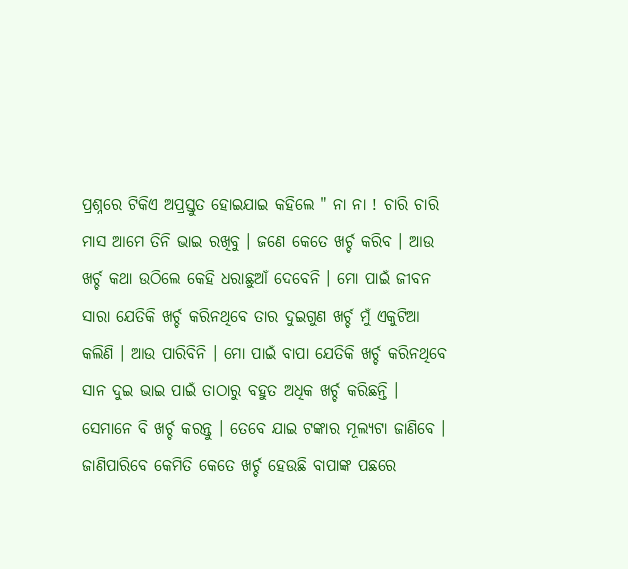ପ୍ରଶ୍ନରେ ଟିକିଏ ଅପ୍ରସ୍ତୁତ ହୋଇଯାଇ କହିଲେ " ନା ନା ! ଚାରି ଚାରି ମାସ ଆମେ ତିନି ଭାଇ ରଖିବୁ । ଜଣେ କେତେ ଖର୍ଚ୍ଚ କରିବ । ଆଉ ଖର୍ଚ୍ଚ କଥା ଉଠିଲେ କେହି ଧରାଛୁଆଁ ଦେବେନି । ମୋ ପାଇଁ ଜୀବନ ସାରା ଯେତିକି ଖର୍ଚ୍ଚ କରିନଥିବେ ତାର ଦୁଇଗୁଣ ଖର୍ଚ୍ଚ ମୁଁ ଏକୁଟିଆ କଲିଣି । ଆଉ ପାରିବିନି । ମୋ ପାଇଁ ବାପା ଯେତିକି ଖର୍ଚ୍ଚ କରିନଥିବେ ସାନ ଦୁଇ ଭାଇ ପାଇଁ ତାଠାରୁ ବହୁତ ଅଧିକ ଖର୍ଚ୍ଚ କରିଛନ୍ତି । ସେମାନେ ବି ଖର୍ଚ୍ଚ କରନ୍ତୁ । ତେବେ ଯାଇ ଟଙ୍କାର ମୂଲ୍ୟଟା ଜାଣିବେ । ଜାଣିପାରିବେ କେମିତି କେତେ ଖର୍ଚ୍ଚ ହେଉଛି ବାପାଙ୍କ ପଛରେ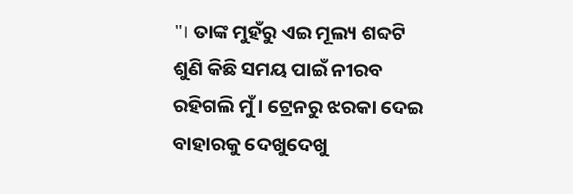"। ତାଙ୍କ ମୁହଁରୁ ଏଇ ମୂଲ୍ୟ ଶବ୍ଦଟି ଶୁଣି କିଛି ସମୟ ପାଇଁ ନୀରବ ରହିଗଲି ମୁଁ । ଟ୍ରେନରୁ ଝରକା ଦେଇ ବାହାରକୁ ଦେଖୁଦେଖୁ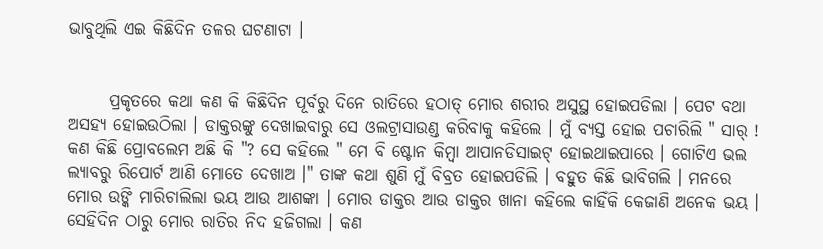ଭାବୁଥିଲି ଏଇ କିଛିଦିନ ତଳର ଘଟଣାଟା ।


      ପ୍ରକୃତରେ କଥା କଣ କି କିଛିଦିନ ପୂର୍ବରୁ ଦିନେ ରାତିରେ ହଠାତ୍ ମୋର ଶରୀର ଅସୁସ୍ଥ ହୋଇପଡିଲା । ପେଟ ବଥା ଅସହ୍ୟ ହୋଇଉଠିଲା । ଡାକ୍ତରଙ୍କୁ ଦେଖାଇବାରୁ ସେ ଓଲଟ୍ରାସାଉଣ୍ଡ କରିବାକୁ କହିଲେ । ମୁଁ ବ୍ୟସ୍ତ ହୋଇ ପଚାରିଲି " ସାର୍ ! କଣ କିଛି ପ୍ରୋବଲେମ ଅଛି କି "? ସେ କହିଲେ " ମେ ବି ଷ୍ଟୋନ କିମ୍ବା ଆପାନଡିସାଇଟ୍ ହୋଇଥାଇପାରେ । ଗୋଟିଏ ଭଲ ଲ୍ୟାବରୁ ରିପୋର୍ଟ ଆଣି ମୋତେ ଦେଖାଅ ।" ତାଙ୍କ କଥା ଶୁଣି ମୁଁ ବିବ୍ରତ ହୋଇପଡିଲି । ବହୁତ କିଛି ଭାବିଗଲି । ମନରେ ମୋର ଉଙ୍କି ମାରିଚାଲିଲା ଭୟ ଆଉ ଆଶଙ୍କା । ମୋର ଡାକ୍ତର ଆଉ ଡାକ୍ତର ଖାନା କହିଲେ କାହିଁକି କେଜାଣି ଅନେକ ଭୟ । ସେହିଦିନ ଠାରୁ ମୋର ରାତିର ନିଦ ହଜିଗଲା । କଣ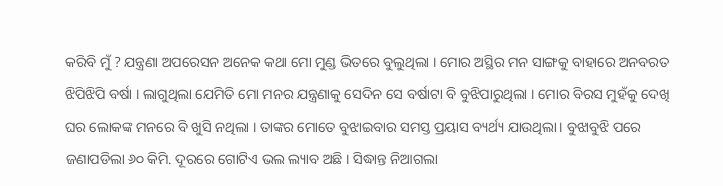କରିବି ମୁଁ ? ଯନ୍ତ୍ରଣା ଅପରେସନ ଅନେକ କଥା ମୋ ମୁଣ୍ଡ ଭିତରେ ବୁଲୁଥିଲା । ମୋର ଅସ୍ଥିର ମନ ସାଙ୍ଗକୁ ବାହାରେ ଅନବରତ ଝିପିଝିପି ବର୍ଷା । ଲାଗୁଥିଲା ଯେମିତି ମୋ ମନର ଯନ୍ତ୍ରଣାକୁ ସେଦିନ ସେ ବର୍ଷାଟା ବି ବୁଝିପାରୁଥିଲା । ମୋର ବିରସ ମୁହଁକୁ ଦେଖି ଘର ଲୋକଙ୍କ ମନରେ ବି ଖୁସି ନଥିଲା । ତାଙ୍କର ମୋତେ ବୁଝାଇବାର ସମସ୍ତ ପ୍ରୟାସ ବ୍ୟର୍ଥ୍ୟ ଯାଉଥିଲା। ବୁଝାବୁଝି ପରେ ଜଣାପଡିଲା ୬୦ କିମି. ଦୂରରେ ଗୋଟିଏ ଭଲ ଲ୍ୟାବ ଅଛି । ସିଦ୍ଧାନ୍ତ ନିଆଗଲା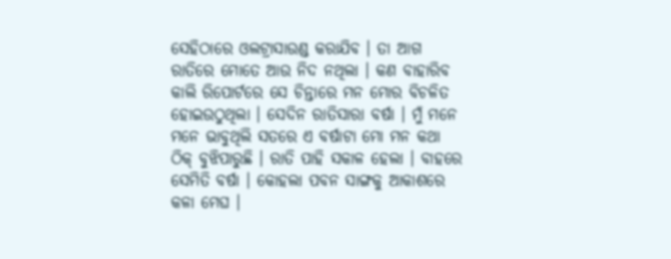ସେହିଠାରେ ଓଲଟ୍ରାସାଉଣ୍ଡ କରାଯିବ । ତା ଆଗ ରାତିରେ ମୋତେ ଆଉ ନିଦ ନଥିଲା । କଣ ବାହାରିବ କାଲି ରିପୋର୍ଟରେ ସେ ଚିନ୍ତାରେ ମନ ମୋର ବିଚଳିତ ହୋଇଉଠୁଥିଲା । ସେଦିନ ରାତିସାରା ବର୍ଷା । ମୁଁ ମନେ ମନେ ଭାବୁଥିଲି ସତରେ ଏ ବର୍ଷାଟା ମୋ ମନ କଥା ଠିକ୍ ବୁଝିପାରୁଛି । ରାତି ପାହି ସକାଳ ହେଲା । ବାହରେ ସେମିତି ବର୍ଷା । କୋହଲା ପବନ ସାଙ୍ଗକୁ ଆକାଶରେ କଳା ମେଘ ।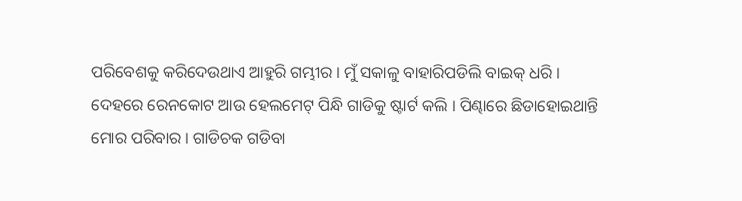ପରିବେଶକୁ କରିଦେଉଥାଏ ଆହୁରି ଗମ୍ଭୀର । ମୁଁ ସକାଳୁ ବାହାରିପଡିଲି ବାଇକ୍ ଧରି । ଦେହରେ ରେନକୋଟ ଆଉ ହେଲମେଟ୍ ପିନ୍ଧି ଗାଡିକୁ ଷ୍ଟାର୍ଟ କଲି । ପିଣ୍ଢାରେ ଛିଡାହୋଇଥାନ୍ତି ମୋର ପରିବାର । ଗାଡିଚକ ଗଡିବା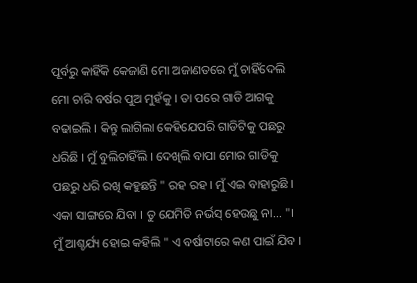ପୂର୍ବରୁ କାହିଁକି କେଜାଣି ମୋ ଅଜାଣତରେ ମୁଁ ଚାହିଁଦେଲି ମୋ ଚାରି ବର୍ଷର ପୁଅ ମୁହଁକୁ । ତା ପରେ ଗାଡି ଆଗକୁ ବଢାଇଲି । କିନ୍ତୁ ଲାଗିଲା କେହିଯେପରି ଗାଡିଟିକୁ ପଛରୁ ଧରିଛି । ମୁଁ ବୁଲିଚାହିଁଲି । ଦେଖିଲି ବାପା ମୋର ଗାଡିକୁ ପଛରୁ ଧରି ରଖି କହୁଛନ୍ତି " ରହ ରହ । ମୁଁ ଏଇ ବାହାରୁଛି । ଏକା ସାଙ୍ଗରେ ଯିବା । ତୁ ଯେମିତି ନର୍ଭସ୍ ହେଉଛୁ ନା... "। ମୁଁ ଆଶ୍ଚର୍ଯ୍ୟ ହୋଇ କହିଲି " ଏ ବର୍ଷାଟାରେ କଣ ପାଇଁ ଯିବ ।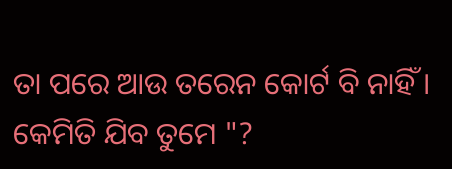ତା ପରେ ଆଉ ତରେନ କୋର୍ଟ ବି ନାହିଁ । କେମିତି ଯିବ ତୁମେ "?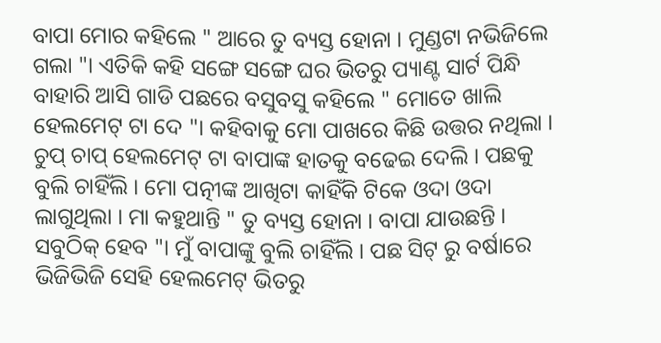ବାପା ମୋର କହିଲେ " ଆରେ ତୁ ବ୍ୟସ୍ତ ହୋନା । ମୁଣ୍ଡଟା ନଭିଜିଲେ ଗଲା "। ଏତିକି କହି ସଙ୍ଗେ ସଙ୍ଗେ ଘର ଭିତରୁ ପ୍ୟାଣ୍ଟ ସାର୍ଟ ପିନ୍ଧି ବାହାରି ଆସି ଗାଡି ପଛରେ ବସୁବସୁ କହିଲେ " ମୋତେ ଖାଲି ହେଲମେଟ୍ ଟା ଦେ "। କହିବାକୁ ମୋ ପାଖରେ କିଛି ଉତ୍ତର ନଥିଲା । ଚୁପ୍ ଚାପ୍ ହେଲମେଟ୍ ଟା ବାପାଙ୍କ ହାତକୁ ବଢେଇ ଦେଲି । ପଛକୁ ବୁଲି ଚାହିଁଲି । ମୋ ପତ୍ନୀଙ୍କ ଆଖିଟା କାହିଁକି ଟିକେ ଓଦା ଓଦା ଲାଗୁଥିଲା । ମା କହୁଥାନ୍ତି " ତୁ ବ୍ୟସ୍ତ ହୋନା । ବାପା ଯାଉଛନ୍ତି । ସବୁଠିକ୍ ହେବ "। ମୁଁ ବାପାଙ୍କୁ ବୁଲି ଚାହିଁଲି । ପଛ ସିଟ୍ ରୁ ବର୍ଷାରେ ଭିଜିଭିଜି ସେହି ହେଲମେଟ୍ ଭିତରୁ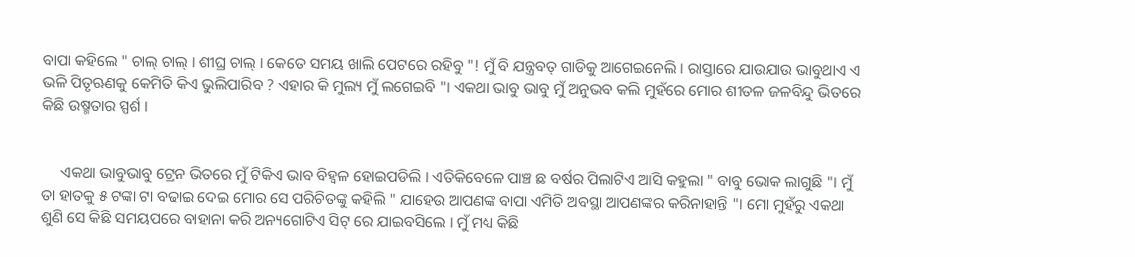ବାପା କହିଲେ " ଚାଲ୍ ଚାଲ୍ । ଶୀଘ୍ର ଚାଲ୍ । କେତେ ସମୟ ଖାଲି ପେଟରେ ରହିବୁ "! ମୁଁ ବି ଯନ୍ତ୍ରବତ୍ ଗାଡିକୁ ଆଗେଇନେଲି । ରାସ୍ତାରେ ଯାଉଯାଉ ଭାବୁଥାଏ ଏ ଭଳି ପିତୃଋଣକୁ କେମିତି କିଏ ଭୁଲିପାରିବ ? ଏହାର କି ମୁଲ୍ୟ ମୁଁ ଲଗେଇବି "। ଏକଥା ଭାବୁ ଭାବୁ ମୁଁ ଅନୁଭବ କଲି ମୁହଁରେ ମୋର ଶୀତଳ ଜଳବିନ୍ଦୁ ଭିତରେ କିଛି ଉଷ୍ମତାର ସ୍ପର୍ଶ ।


     ଏକଥା ଭାବୁଭାବୁ ଟ୍ରେନ ଭିତରେ ମୁଁ ଟିକିଏ ଭାବ ବିହ୍ବଳ ହୋଇପଡିଲି । ଏତିକିବେଳେ ପାଞ୍ଚ ଛ ବର୍ଷର ପିଲାଟିଏ ଆସି କହୁଲା " ବାବୁ ଭୋକ ଲାଗୁଛି "। ମୁଁ ତା ହାତକୁ ୫ ଟଙ୍କା ଟା ବଢାଇ ଦେଇ ମୋର ସେ ପରିଚିତଙ୍କୁ କହିଲି " ଯାହେଉ ଆପଣଙ୍କ ବାପା ଏମିତି ଅବସ୍ଥା ଆପଣଙ୍କର କରିନାହାନ୍ତି "। ମୋ ମୁହଁରୁ ଏକଥା ଶୁଣି ସେ କିଛି ସମୟପରେ ବାହାନା କରି ଅନ୍ୟଗୋଟିଏ ସିଟ୍ ରେ ଯାଇବସିଲେ । ମୁଁ ମଧ୍ୟ କିଛି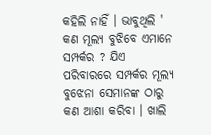କହିଲି ନାହିଁ । ଭାବୁଥିଲି ' କଣ ମୂଲ୍ୟ ବୁଝିବେ ଏମାନେ ସମ୍ପର୍କର ? ଯିଏ ପରିବାରରେ ସମ୍ପର୍କର ମୂଲ୍ୟ ବୁଝେନା ସେମାନଙ୍କ ଠାରୁ କଣ ଆଶା କରିବା । ଖାଲି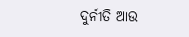ଦୁର୍ନୀତି ଆଉ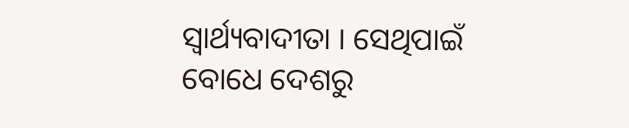ସ୍ବାର୍ଥ୍ୟବାଦୀତା । ସେଥିପାଇଁ ବୋଧେ ଦେଶରୁ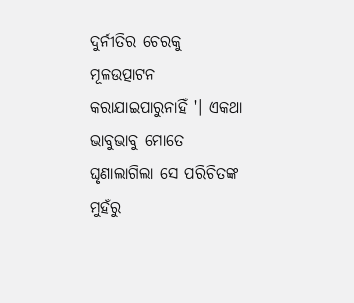ଦୁର୍ନୀତିର ଚେରକୁ ମୂଳଉତ୍ପାଟନ କରାଯାଇପାରୁନାହିଁ '। ଏକଥା ଭାବୁଭାବୁ ମୋତେ ଘୃଣାଲାଗିଲା ସେ ପରିଚିତଙ୍କ ମୁହଁରୁ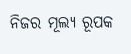ନିଜର ମୂଲ୍ୟ ରୂପକ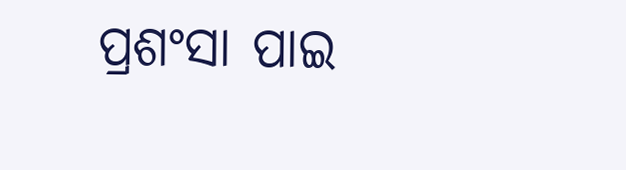ପ୍ରଶଂସା ପାଇ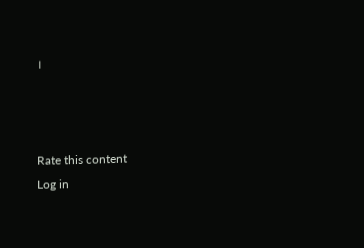।



Rate this content
Log in